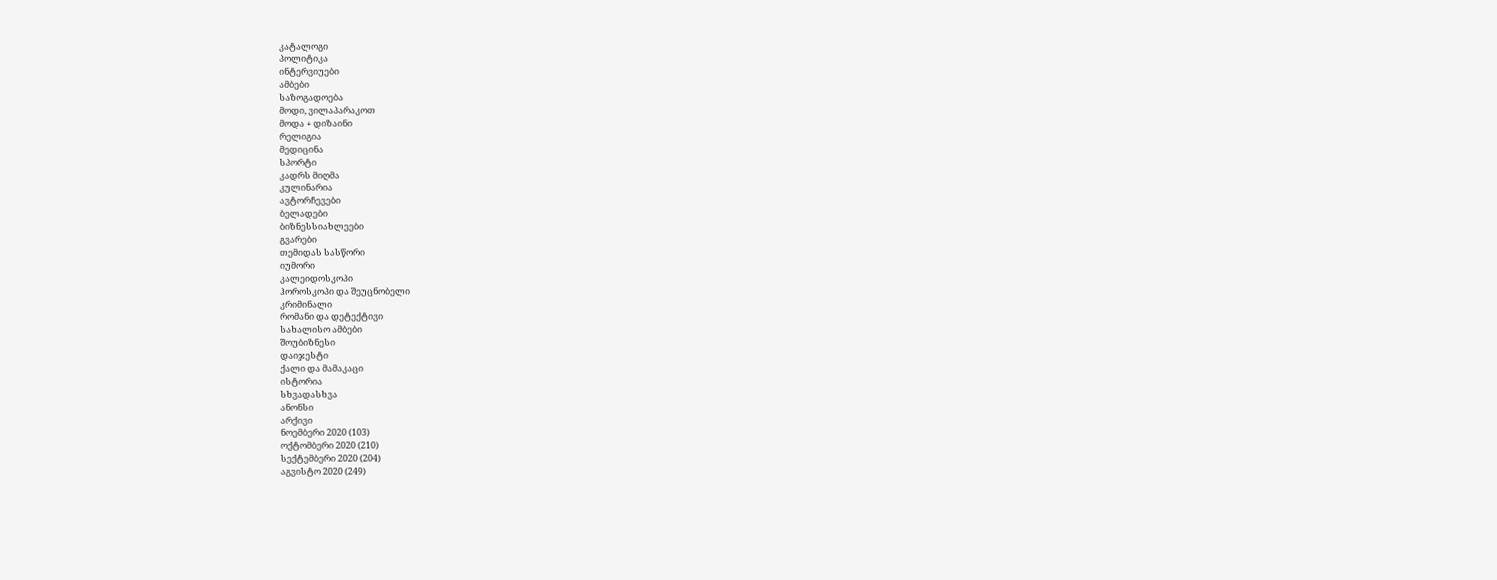კატალოგი
პოლიტიკა
ინტერვიუები
ამბები
საზოგადოება
მოდი, ვილაპარაკოთ
მოდა + დიზაინი
რელიგია
მედიცინა
სპორტი
კადრს მიღმა
კულინარია
ავტორჩევები
ბელადები
ბიზნესსიახლეები
გვარები
თემიდას სასწორი
იუმორი
კალეიდოსკოპი
ჰოროსკოპი და შეუცნობელი
კრიმინალი
რომანი და დეტექტივი
სახალისო ამბები
შოუბიზნესი
დაიჯესტი
ქალი და მამაკაცი
ისტორია
სხვადასხვა
ანონსი
არქივი
ნოემბერი 2020 (103)
ოქტომბერი 2020 (210)
სექტემბერი 2020 (204)
აგვისტო 2020 (249)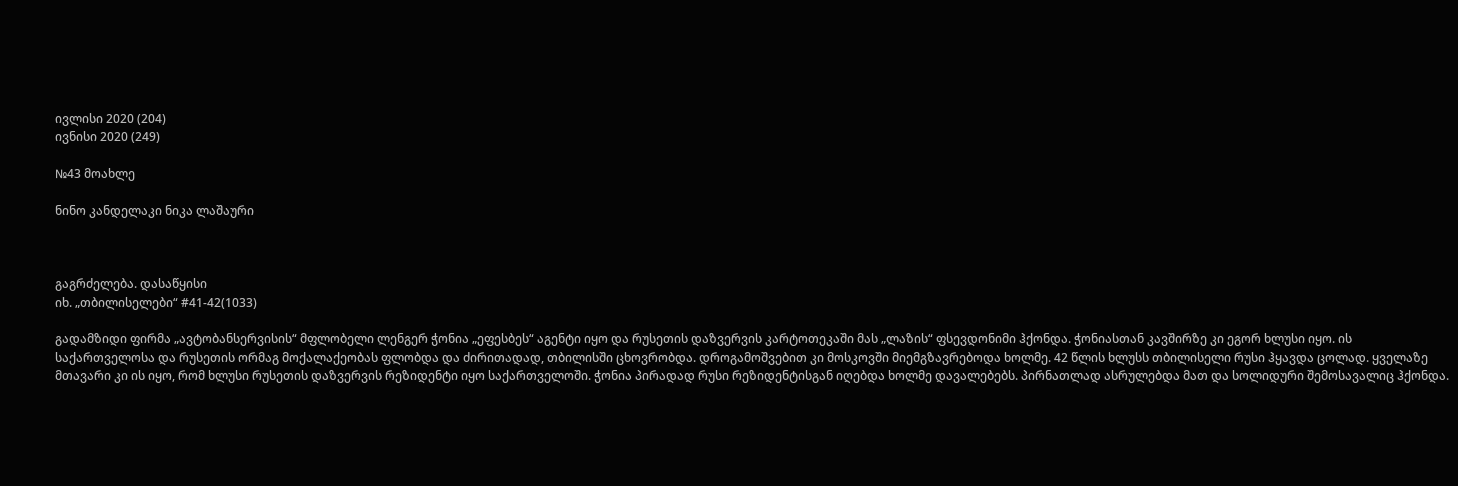ივლისი 2020 (204)
ივნისი 2020 (249)

№43 მოახლე

ნინო კანდელაკი ნიკა ლაშაური



გაგრძელება. დასაწყისი
იხ. „თბილისელები“ #41-42(1033)

გადამზიდი ფირმა „ავტობანსერვისის“ მფლობელი ლენგერ ჭონია „ეფესბეს“ აგენტი იყო და რუსეთის დაზვერვის კარტოთეკაში მას „ლაზის“ ფსევდონიმი ჰქონდა. ჭონიასთან კავშირზე კი ეგორ ხლუსი იყო. ის საქართველოსა და რუსეთის ორმაგ მოქალაქეობას ფლობდა და ძირითადად, თბილისში ცხოვრობდა. დროგამოშვებით კი მოსკოვში მიემგზავრებოდა ხოლმე. 42 წლის ხლუსს თბილისელი რუსი ჰყავდა ცოლად. ყველაზე მთავარი კი ის იყო, რომ ხლუსი რუსეთის დაზვერვის რეზიდენტი იყო საქართველოში. ჭონია პირადად რუსი რეზიდენტისგან იღებდა ხოლმე დავალებებს. პირნათლად ასრულებდა მათ და სოლიდური შემოსავალიც ჰქონდა.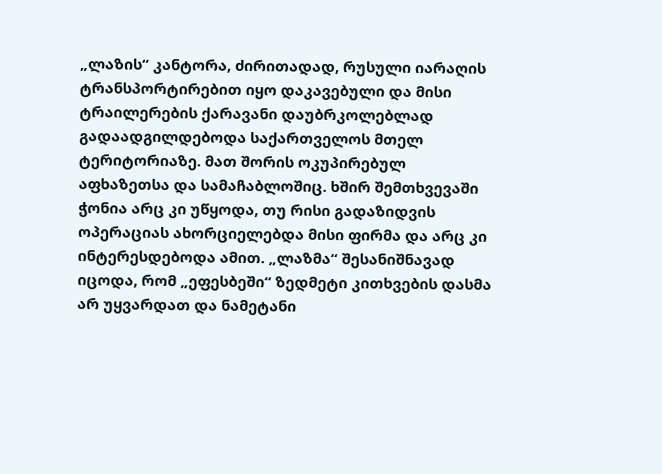„ლაზის“ კანტორა, ძირითადად, რუსული იარაღის ტრანსპორტირებით იყო დაკავებული და მისი ტრაილერების ქარავანი დაუბრკოლებლად გადაადგილდებოდა საქართველოს მთელ ტერიტორიაზე. მათ შორის ოკუპირებულ აფხაზეთსა და სამაჩაბლოშიც. ხშირ შემთხვევაში ჭონია არც კი უწყოდა, თუ რისი გადაზიდვის ოპერაციას ახორციელებდა მისი ფირმა და არც კი ინტერესდებოდა ამით. „ლაზმა“ შესანიშნავად იცოდა, რომ „ეფესბეში“ ზედმეტი კითხვების დასმა არ უყვარდათ და ნამეტანი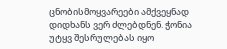ცნობისმოყვარეები ამქვეყნად დიდხანს ვერ ძლებდნენ. ჭონია უტყვ შესრულებას იყო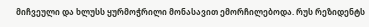მიჩვეული და ხლუსს ყურმოჭრილი მონასავით ემორჩილებოდა. რუს რეზიდენტს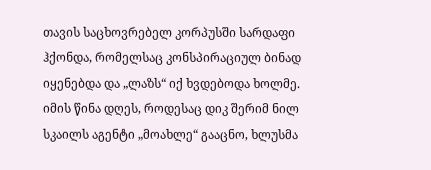თავის საცხოვრებელ კორპუსში სარდაფი ჰქონდა, რომელსაც კონსპირაციულ ბინად იყენებდა და „ლაზს“ იქ ხვდებოდა ხოლმე. იმის წინა დღეს, როდესაც დიკ შერიმ ნილ სკაილს აგენტი „მოახლე“ გააცნო, ხლუსმა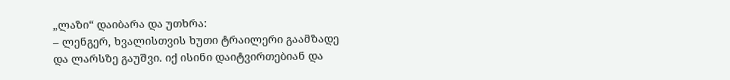„ლაზი“ დაიბარა და უთხრა:
– ლენგერ, ხვალისთვის ხუთი ტრაილერი გაამზადე და ლარსზე გაუშვი. იქ ისინი დაიტვირთებიან და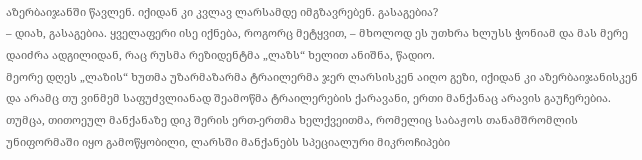აზერბაიჯანში წავლენ. იქიდან კი კვლავ ლარსამდე იმგზავრებენ. გასაგებია?
– დიახ, გასაგებია. ყველაფერი ისე იქნება, როგორც მეტყვით, – მხოლოდ ეს უთხრა ხლუსს ჭონიამ და მას მერე დაიძრა ადგილიდან, რაც რუსმა რეზიდენტმა „ლაზს“ ხელით ანიშნა, წადიო.
მეორე დღეს „ლაზის“ ხუთმა უზარმაზარმა ტრაილერმა ჯერ ლარსისკენ აიღო გეზი, იქიდან კი აზერბაიჯანისკენ და არამც თუ ვინმემ საფუძვლიანად შეამოწმა ტრაილერების ქარავანი, ერთი მანქანაც არავის გაუჩერებია. თუმცა, თითოეულ მანქანაზე დიკ შერის ერთ-ერთმა ხელქვეითმა, რომელიც საბაჟოს თანამშრომლის უნიფორმაში იყო გამოწყობილი, ლარსში მანქანებს სპეციალური მიკროჩიპები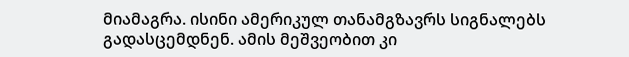მიამაგრა. ისინი ამერიკულ თანამგზავრს სიგნალებს გადასცემდნენ. ამის მეშვეობით კი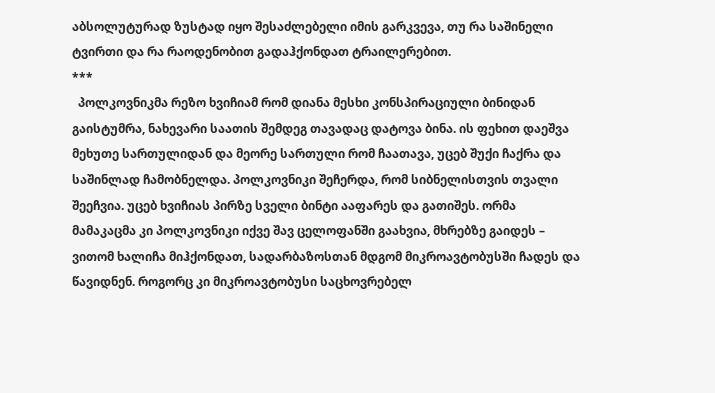აბსოლუტურად ზუსტად იყო შესაძლებელი იმის გარკვევა, თუ რა საშინელი ტვირთი და რა რაოდენობით გადაჰქონდათ ტრაილერებით.
***
  პოლკოვნიკმა რეზო ხვიჩიამ რომ დიანა მესხი კონსპირაციული ბინიდან გაისტუმრა, ნახევარი საათის შემდეგ თავადაც დატოვა ბინა. ის ფეხით დაეშვა მეხუთე სართულიდან და მეორე სართული რომ ჩაათავა, უცებ შუქი ჩაქრა და საშინლად ჩამობნელდა. პოლკოვნიკი შეჩერდა, რომ სიბნელისთვის თვალი შეეჩვია. უცებ ხვიჩიას პირზე სველი ბინტი ააფარეს და გათიშეს. ორმა მამაკაცმა კი პოლკოვნიკი იქვე შავ ცელოფანში გაახვია, მხრებზე გაიდეს – ვითომ ხალიჩა მიჰქონდათ, სადარბაზოსთან მდგომ მიკროავტობუსში ჩადეს და წავიდნენ. როგორც კი მიკროავტობუსი საცხოვრებელ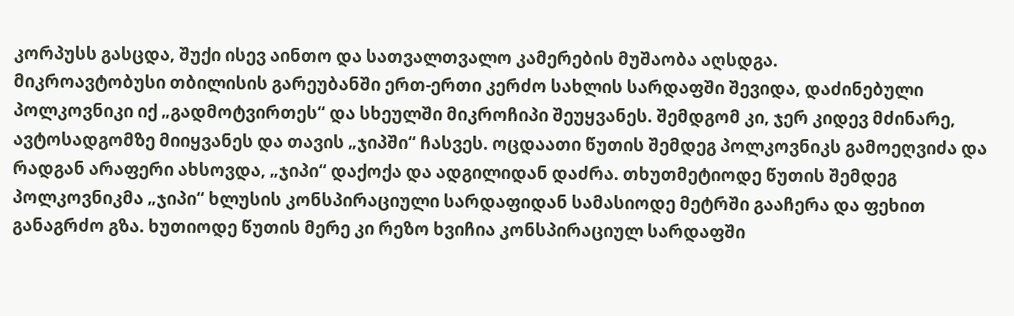კორპუსს გასცდა, შუქი ისევ აინთო და სათვალთვალო კამერების მუშაობა აღსდგა.
მიკროავტობუსი თბილისის გარეუბანში ერთ-ერთი კერძო სახლის სარდაფში შევიდა, დაძინებული პოლკოვნიკი იქ „გადმოტვირთეს“ და სხეულში მიკროჩიპი შეუყვანეს. შემდგომ კი, ჯერ კიდევ მძინარე, ავტოსადგომზე მიიყვანეს და თავის „ჯიპში“ ჩასვეს. ოცდაათი წუთის შემდეგ პოლკოვნიკს გამოეღვიძა და რადგან არაფერი ახსოვდა, „ჯიპი“ დაქოქა და ადგილიდან დაძრა. თხუთმეტიოდე წუთის შემდეგ პოლკოვნიკმა „ჯიპი“ ხლუსის კონსპირაციული სარდაფიდან სამასიოდე მეტრში გააჩერა და ფეხით განაგრძო გზა. ხუთიოდე წუთის მერე კი რეზო ხვიჩია კონსპირაციულ სარდაფში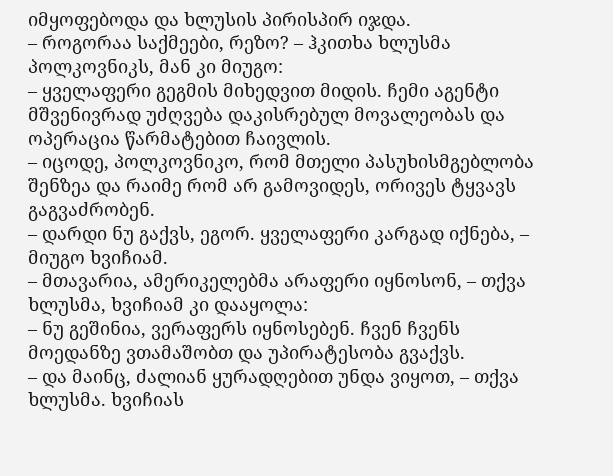იმყოფებოდა და ხლუსის პირისპირ იჯდა.
– როგორაა საქმეები, რეზო? – ჰკითხა ხლუსმა პოლკოვნიკს, მან კი მიუგო:
– ყველაფერი გეგმის მიხედვით მიდის. ჩემი აგენტი მშვენივრად უძღვება დაკისრებულ მოვალეობას და ოპერაცია წარმატებით ჩაივლის.
– იცოდე, პოლკოვნიკო, რომ მთელი პასუხისმგებლობა შენზეა და რაიმე რომ არ გამოვიდეს, ორივეს ტყვავს გაგვაძრობენ.
– დარდი ნუ გაქვს, ეგორ. ყველაფერი კარგად იქნება, – მიუგო ხვიჩიამ.
– მთავარია, ამერიკელებმა არაფერი იყნოსონ, – თქვა ხლუსმა, ხვიჩიამ კი დააყოლა:
– ნუ გეშინია, ვერაფერს იყნოსებენ. ჩვენ ჩვენს მოედანზე ვთამაშობთ და უპირატესობა გვაქვს.
– და მაინც, ძალიან ყურადღებით უნდა ვიყოთ, – თქვა ხლუსმა. ხვიჩიას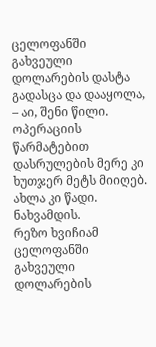ცელოფანში გახვეული დოლარების დასტა გადასცა და დააყოლა, – აი, შენი წილი. ოპერაციის წარმატებით დასრულების მერე კი ხუთჯერ მეტს მიიღებ. ახლა კი წადი. ნახვამდის.
რეზო ხვიჩიამ ცელოფანში გახვეული დოლარების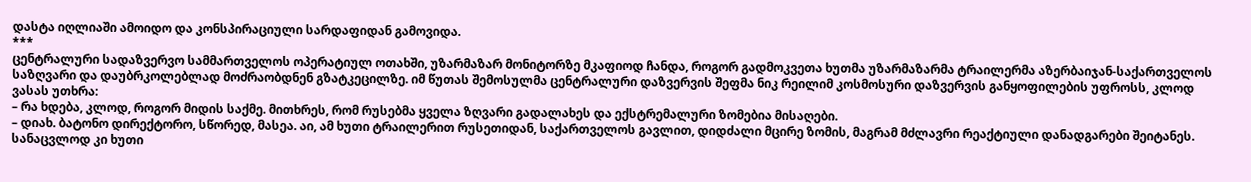დასტა იღლიაში ამოიდო და კონსპირაციული სარდაფიდან გამოვიდა.
***
ცენტრალური სადაზვერვო სამმართველოს ოპერატიულ ოთახში, უზარმაზარ მონიტორზე მკაფიოდ ჩანდა, როგორ გადმოკვეთა ხუთმა უზარმაზარმა ტრაილერმა აზერბაიჯან-საქართველოს საზღვარი და დაუბრკოლებლად მოძრაობდნენ გზატკეცილზე. იმ წუთას შემოსულმა ცენტრალური დაზვერვის შეფმა ნიკ რეილიმ კოსმოსური დაზვერვის განყოფილების უფროსს, კლოდ ვასას უთხრა:
– რა ხდება, კლოდ, როგორ მიდის საქმე. მითხრეს, რომ რუსებმა ყველა ზღვარი გადალახეს და ექსტრემალური ზომებია მისაღები.
– დიახ. ბატონო დირექტორო, სწორედ, მასეა. აი, ამ ხუთი ტრაილერით რუსეთიდან, საქართველოს გავლით, დიდძალი მცირე ზომის, მაგრამ მძლავრი რეაქტიული დანადგარები შეიტანეს. სანაცვლოდ კი ხუთი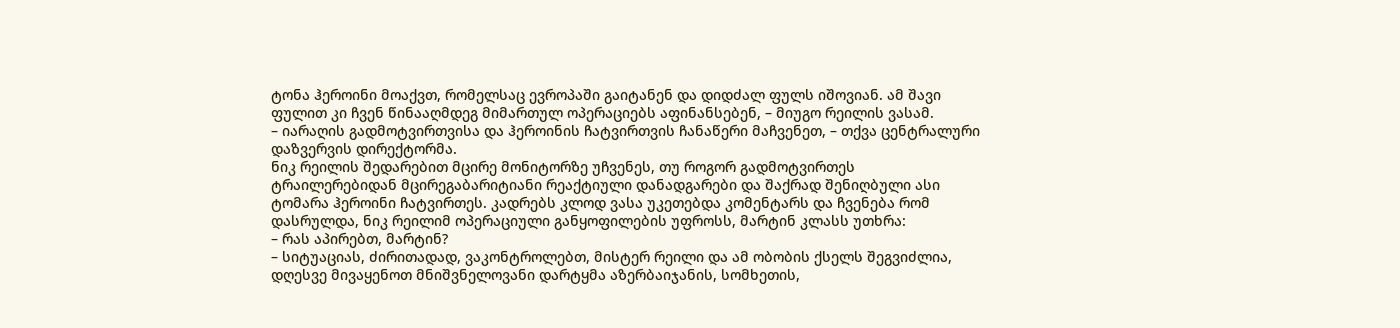ტონა ჰეროინი მოაქვთ, რომელსაც ევროპაში გაიტანენ და დიდძალ ფულს იშოვიან. ამ შავი ფულით კი ჩვენ წინააღმდეგ მიმართულ ოპერაციებს აფინანსებენ, – მიუგო რეილის ვასამ.
– იარაღის გადმოტვირთვისა და ჰეროინის ჩატვირთვის ჩანაწერი მაჩვენეთ, – თქვა ცენტრალური დაზვერვის დირექტორმა.
ნიკ რეილის შედარებით მცირე მონიტორზე უჩვენეს, თუ როგორ გადმოტვირთეს ტრაილერებიდან მცირეგაბარიტიანი რეაქტიული დანადგარები და შაქრად შენიღბული ასი ტომარა ჰეროინი ჩატვირთეს. კადრებს კლოდ ვასა უკეთებდა კომენტარს და ჩვენება რომ დასრულდა, ნიკ რეილიმ ოპერაციული განყოფილების უფროსს, მარტინ კლასს უთხრა:
– რას აპირებთ, მარტინ?
– სიტუაციას, ძირითადად, ვაკონტროლებთ, მისტერ რეილი და ამ ობობის ქსელს შეგვიძლია, დღესვე მივაყენოთ მნიშვნელოვანი დარტყმა აზერბაიჯანის, სომხეთის,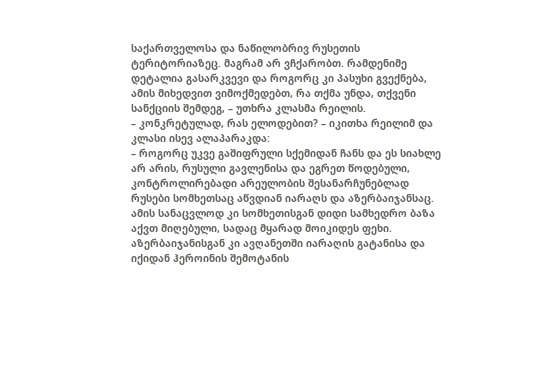საქართველოსა და ნაწილობრივ რუსეთის ტერიტორიაზეც. მაგრამ არ ვჩქარობთ. რამდენიმე დეტალია გასარკვევი და როგორც კი პასუხი გვექნება, ამის მიხედვით ვიმოქმედებთ, რა თქმა უნდა, თქვენი სანქციის შემდეგ, – უთხრა კლასმა რეილის.
– კონკრეტულად, რას ელოდებით? – იკითხა რეილიმ და კლასი ისევ ალაპარაკდა:
– როგორც უკვე გაშიფრული სქემიდან ჩანს და ეს სიახლე არ არის, რუსული გავლენისა და ეგრეთ წოდებული, კონტროლირებადი არეულობის შესანარჩუნებლად რუსები სომხეთსაც აწვდიან იარაღს და აზერბაიჯანსაც. ამის სანაცვლოდ კი სომხეთისგან დიდი სამხედრო ბაზა აქვთ მიღებული, სადაც მყარად მოიკიდეს ფეხი. აზერბაიჯანისგან კი ავღანეთში იარაღის გატანისა და იქიდან ჰეროინის შემოტანის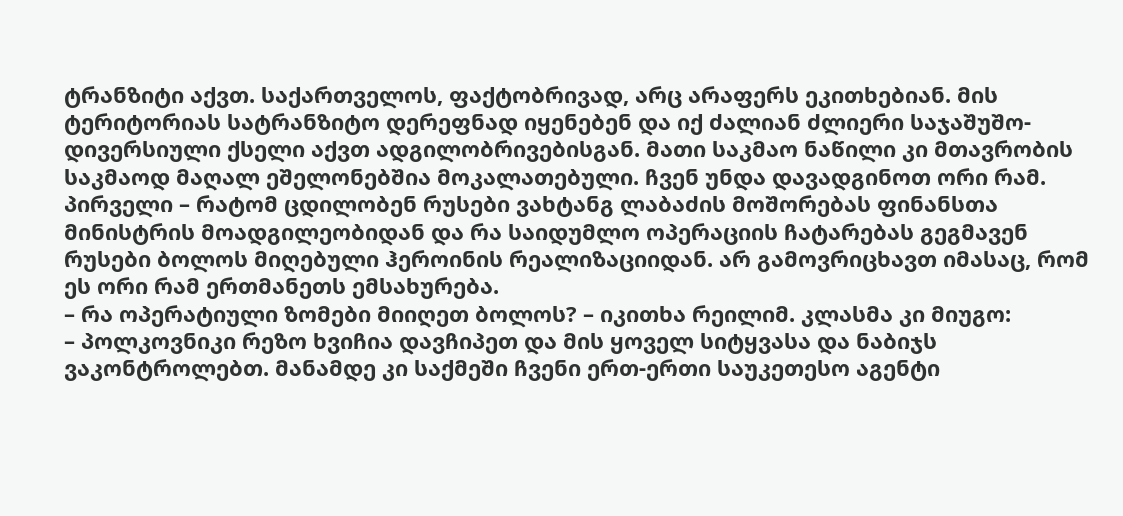ტრანზიტი აქვთ. საქართველოს, ფაქტობრივად, არც არაფერს ეკითხებიან. მის ტერიტორიას სატრანზიტო დერეფნად იყენებენ და იქ ძალიან ძლიერი საჯაშუშო-დივერსიული ქსელი აქვთ ადგილობრივებისგან. მათი საკმაო ნაწილი კი მთავრობის საკმაოდ მაღალ ეშელონებშია მოკალათებული. ჩვენ უნდა დავადგინოთ ორი რამ. პირველი – რატომ ცდილობენ რუსები ვახტანგ ლაბაძის მოშორებას ფინანსთა მინისტრის მოადგილეობიდან და რა საიდუმლო ოპერაციის ჩატარებას გეგმავენ რუსები ბოლოს მიღებული ჰეროინის რეალიზაციიდან. არ გამოვრიცხავთ იმასაც, რომ ეს ორი რამ ერთმანეთს ემსახურება.
– რა ოპერატიული ზომები მიიღეთ ბოლოს? – იკითხა რეილიმ. კლასმა კი მიუგო:
– პოლკოვნიკი რეზო ხვიჩია დავჩიპეთ და მის ყოველ სიტყვასა და ნაბიჯს ვაკონტროლებთ. მანამდე კი საქმეში ჩვენი ერთ-ერთი საუკეთესო აგენტი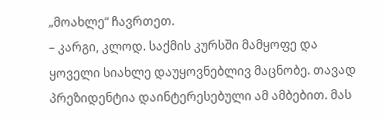„მოახლე“ ჩავრთეთ.
– კარგი, კლოდ. საქმის კურსში მამყოფე და ყოველი სიახლე დაუყოვნებლივ მაცნობე. თავად პრეზიდენტია დაინტერესებული ამ ამბებით. მას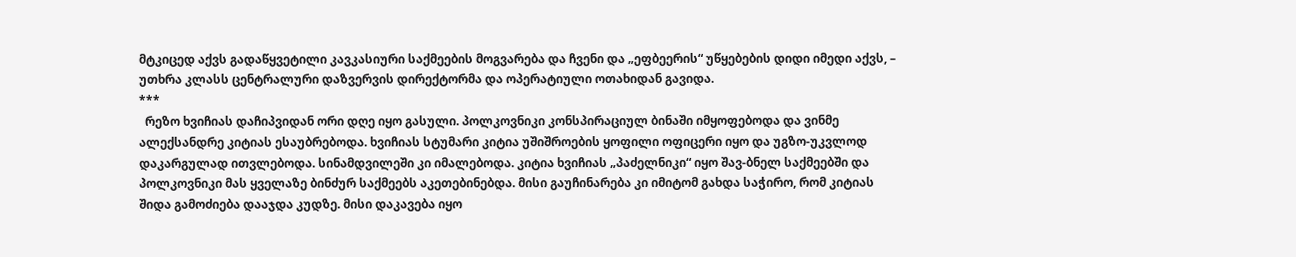მტკიცედ აქვს გადაწყვეტილი კავკასიური საქმეების მოგვარება და ჩვენი და „ეფბეერის“ უწყებების დიდი იმედი აქვს, – უთხრა კლასს ცენტრალური დაზვერვის დირექტორმა და ოპერატიული ოთახიდან გავიდა.
***
  რეზო ხვიჩიას დაჩიპვიდან ორი დღე იყო გასული. პოლკოვნიკი კონსპირაციულ ბინაში იმყოფებოდა და ვინმე ალექსანდრე კიტიას ესაუბრებოდა. ხვიჩიას სტუმარი კიტია უშიშროების ყოფილი ოფიცერი იყო და უგზო-უკვლოდ დაკარგულად ითვლებოდა. სინამდვილეში კი იმალებოდა. კიტია ხვიჩიას „პაძელნიკი“ იყო შავ-ბნელ საქმეებში და პოლკოვნიკი მას ყველაზე ბინძურ საქმეებს აკეთებინებდა. მისი გაუჩინარება კი იმიტომ გახდა საჭირო, რომ კიტიას შიდა გამოძიება დააჯდა კუდზე. მისი დაკავება იყო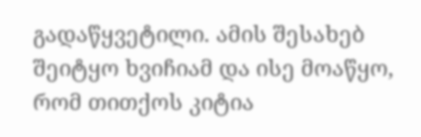გადაწყვეტილი. ამის შესახებ შეიტყო ხვიჩიამ და ისე მოაწყო, რომ თითქოს კიტია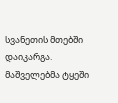სვანეთის მთებში დაიკარგა. მაშველებმა ტყეში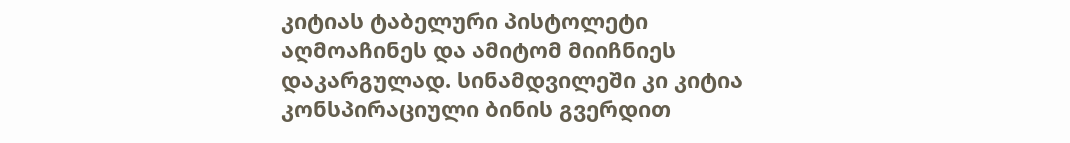კიტიას ტაბელური პისტოლეტი აღმოაჩინეს და ამიტომ მიიჩნიეს დაკარგულად. სინამდვილეში კი კიტია კონსპირაციული ბინის გვერდით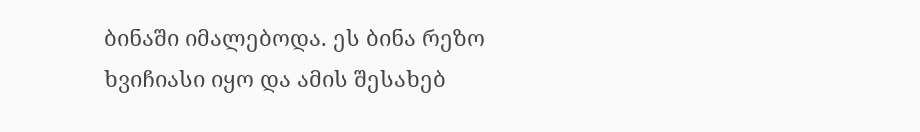ბინაში იმალებოდა. ეს ბინა რეზო ხვიჩიასი იყო და ამის შესახებ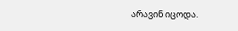არავინ იცოდა.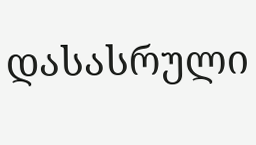დასასრული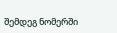შემდეგ ნომერში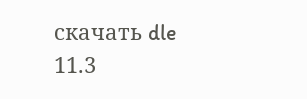скачать dle 11.3